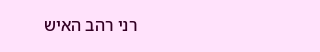רני רהב האיש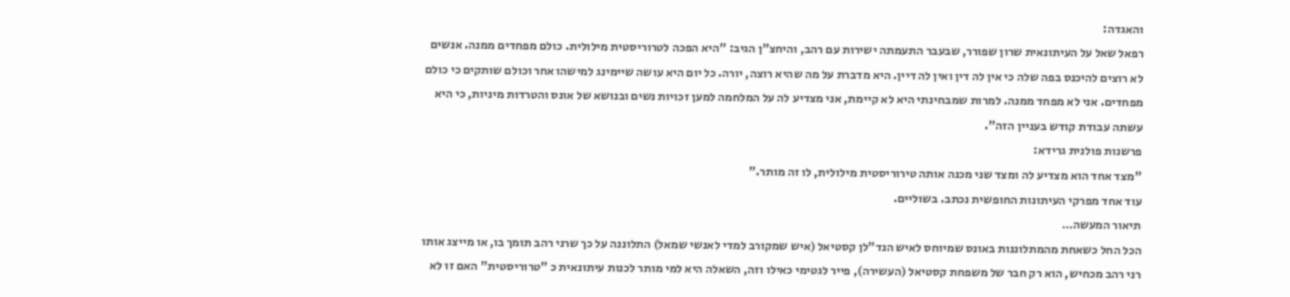והאגדה:
רפאל שאל על העיתונאית שרון שפורר, שבעבר התעמתה ישירות עם רהב, והיחצ"ן הגיב: "היא הפכה לטרוריסטית מילולית. כולם מפחדים ממנה. אנשים לא רוצים להיכנס בפה שלה כי אין לה דין ואין לה דיין. היא מדברת על מה שהיא רוצה, יורה. כל יום היא עושה שיימינג למישהו אחר וכולם שותקים כי כולם מפחדים. אני לא מפחד ממנה. למרות שמבחינתי היא לא קיימת, אני מצדיע לה על המלחמה למען זכויות נשים ובנושא של אונס והטרדות מיניות, כי היא עשתה עבודת קודש בעניין הזה".
פרשנות פולנית גרידא:
"מצד אחד הוא מצדיע לה ומצד שני מכנה אותה טירוריסטית מילולית, לו זה מותר."
עוד אחד מפרקי העיתונות החופשית נכתב. בשוליים.
תיאור המעשה…
הכל החל כשאחת מהמתלוננות באונס שמיוחס לאיש הנד"לן קסטיאל (איש שמקורב למדי לאנשי שמאל) התלוננה על כך שרני רהב תומך בו, או מייצג אותו רני רהב מכחיש, הוא רק חבר של משפחת קסטיאל (העשירה), פייר לגטימי כאילו וזה, השאלה היא למי מותר לכנות עיתונאית כ "טרוריסטית" האם זו לא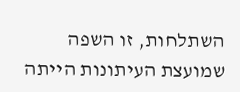השתלחות, זו השפה שמועצת העיתונות הייתה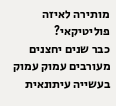מותירה לאיזה פוליטיקאי?
כבר שנים יחצנים מעורבים עמוק עמוק בעשייה עיתונאית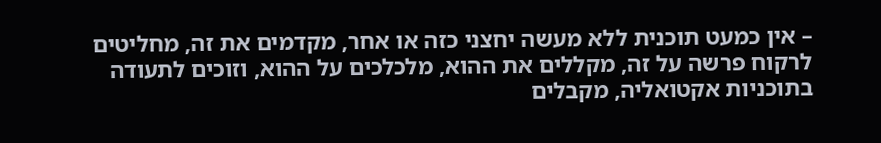– אין כמעט תוכנית ללא מעשה יחצני כזה או אחר, מקדמים את זה, מחליטים לרקוח פרשה על זה, מקללים את ההוא, מלכלכים על ההוא, וזוכים לתעודה בתוכניות אקטואליה, מקבלים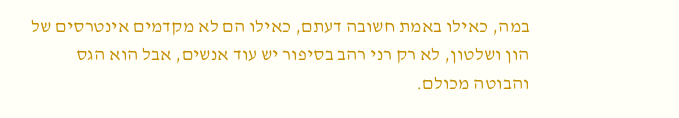במה, כאילו באמת חשובה דעתם, כאילו הם לא מקדמים אינטרסים של הון ושלטון, לא רק רני רהב בסיפור יש עוד אנשים, אבל הוא הגס והבוטה מכולם.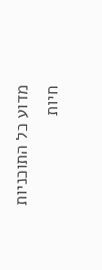מדוע כל התוכניות חיות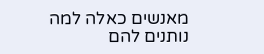מאנשים כאלה למה נותנים להם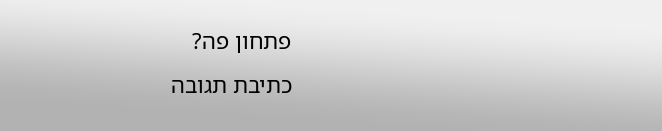פתחון פה?
כתיבת תגובה